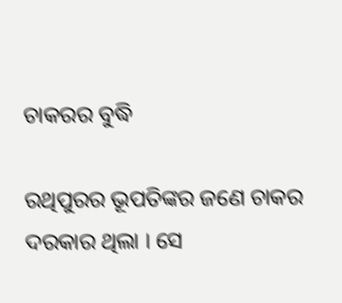ଚାକରର ବୁଦ୍ଧି

ରଥିପୁରର ଭୂପତିଙ୍କର ଜଣେ ଚାକର ଦରକାର ଥିଲା । ସେ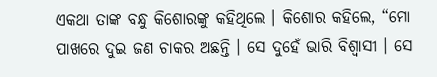ଏକଥା ତାଙ୍କ ବନ୍ଧୁ କିଶୋରଙ୍କୁ କହିଥିଲେ । କିଶୋର କହିଲେ, “ମୋ ପାଖରେ ଦୁଇ ଜଣ ଚାକର ଅଛନ୍ତି । ସେ ଦୁହେଁ ଭାରି ବିଶ୍ୱାସୀ । ସେ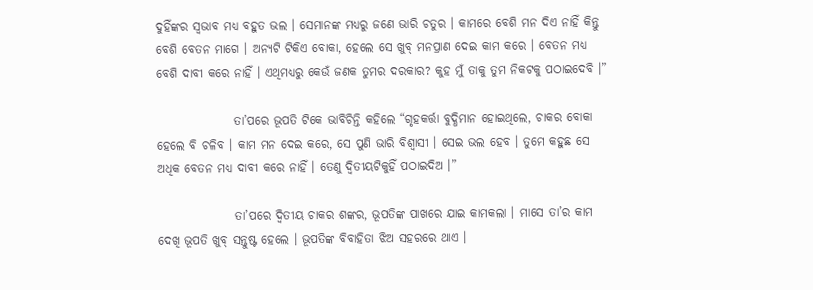ଦୁହିଁଙ୍କର ସ୍ୱଭାବ ମଧ୍ୟ ବହୁତ ଭଲ । ସେମାନଙ୍କ ମଧ୍ୟରୁ ଜଣେ ଭାରି ଚତୁର । କାମରେ ବେଶି ମନ ଦିଏ ନାହିଁ କିନ୍ତୁ ବେଶି ବେତନ ମାଗେ । ଅନ୍ୟଟି ଟିକିଏ ବୋକା, ହେଲେ ସେ ଖୁବ୍ ମନପ୍ରାଣ ଦେଇ କାମ କରେ । ବେତନ ମଧ୍ୟ ବେଶି ଦାବୀ କରେ ନାହିଁ । ଏଥିମଧ୍ୟରୁ କେଉଁ ଜଣକ ତୁମର ଦରକାର? କୁହ ମୁଁ ତାକୁ ତୁମ ନିକଟକୁ ପଠାଇଦେବି ।”

                ତା’ପରେ ଭୂପତି ଟିକେ ଭାବିଚିନ୍ତି କହିଲେ “ଗୃହକର୍ତ୍ତା ବୁଦ୍ଧିମାନ ହୋଇଥିଲେ, ଚାକର ବୋକା ହେଲେ ବି ଚଳିବ । କାମ ମନ ଦେଇ କରେ, ସେ ପୁଣି ଭାରି ବିଶ୍ୱାସୀ । ସେଇ ଭଲ ହେବ । ତୁମେ କହୁଛ ସେ ଅଧିକ ବେତନ ମଧ୍ୟ ଦାବୀ କରେ ନାହିଁ । ତେଣୁ ଦ୍ୱିତୀୟଟିକୁହିଁ ପଠାଇଦିଅ ।”

                ତା’ପରେ ଦ୍ୱିତୀୟ ଚାକର ଶଙ୍କର, ଭୂପତିଙ୍କ ପାଖରେ ଯାଇ କାମକଲା । ମାସେ ତା’ର କାମ ଦେଖି ଭୂପତି ଖୁବ୍ ସନ୍ତୁଷ୍ଟ ହେଲେ । ଭୂପତିଙ୍କ ବିବାହିତା ଝିଅ ସହରରେ ଥାଏ ।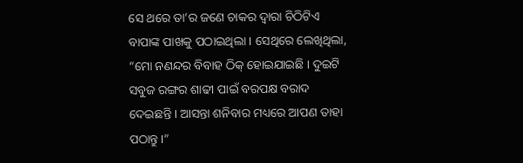ସେ ଥରେ ତା’ର ଜଣେ ଚାକର ଦ୍ୱାରା ଚିଠିଟିଏ ବାପାଙ୍କ ପାଖକୁ ପଠାଇଥିଲା । ସେଥିରେ ଲେଖିଥିଲା, “ମୋ ନଣନ୍ଦର ବିବାହ ଠିକ୍ ହୋଇଯାଇଛି । ଦୁଇଟି ସବୁଜ ରଙ୍ଗର ଶାଢୀ ପାଇଁ ବରପକ୍ଷ ବରାଦ ଦେଇଛନ୍ତି । ଆସନ୍ତା ଶନିବାର ମଧ୍ୟରେ ଆପଣ ତାହା ପଠାନ୍ତୁ ।”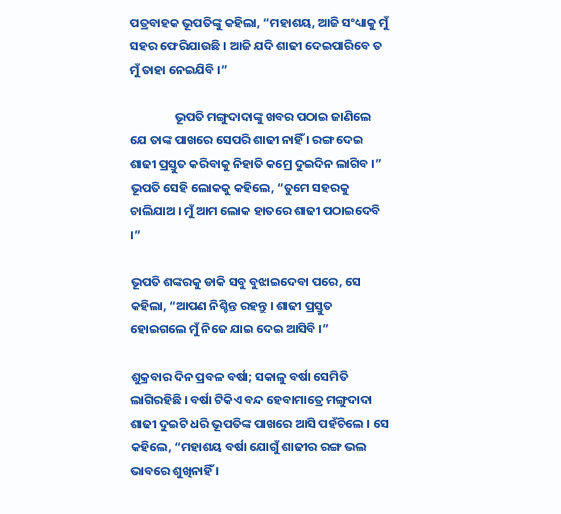ପତ୍ରବାହକ ଭୂପତିଙ୍କୁ କହିଲା, “ମହାଶୟ, ଆଜି ସଂଧ୍ୟାକୁ ମୁଁ ସହର ଫେରିଯାଉଛି । ଆଜି ଯଦି ଶାଢୀ ଦେଇପାରିବେ ତ ମୁଁ ତାହା ନେଇଯିବି ।”

                ଭୂପତି ମଙ୍ଗୁଦାଦାଙ୍କୁ ଖବର ପଠାଇ ଜାଣିଲେ ଯେ ତାଙ୍କ ପାଖରେ ସେପରି ଶାଢୀ ନାହିଁ । ରଙ୍ଗ ଦେଇ ଶାଢୀ ପ୍ରସ୍ତୁତ କରିବାକୁ ନିହାତି କମ୍ରେ ଦୁଇଦିନ ଲାଗିବ ।” ଭୂପତି ସେହି ଲୋକକୁ କହିଲେ, “ତୁମେ ସହରକୁ ଚାଲିଯାଅ । ମୁଁ ଆମ ଲୋକ ହାତରେ ଶାଢୀ ପଠାଇଦେବି ।”

ଭୂପତି ଶଙ୍କରକୁ ଡାକି ସବୁ ବୁଝାଇଦେବା ପରେ, ସେ କହିଲା, “ଆପଣ ନିଶ୍ଚିନ୍ତ ରହନ୍ତୁ । ଶାଢୀ ପ୍ରସ୍ତୁତ ହୋଇଗଲେ ମୁଁ ନିଜେ ଯାଇ ଦେଇ ଆସିବି ।”

ଶୁକ୍ରବାର ଦିନ ପ୍ରବଳ ବର୍ଷା; ସକାଳୁ ବର୍ଷା ସେମିତି ଲାଗିରହିଛି । ବର୍ଷା ଟିକିଏ ବନ୍ଦ ହେବାମାତ୍ରେ ମଙ୍ଗୁଦାଦା ଶାଢୀ ଦୁଇଟି ଧରି ଭୂପତିଙ୍କ ପାଖରେ ଆସି ପହଁଚିଲେ । ସେ କହିଲେ, “ମହାଶୟ ବର୍ଷା ଯୋଗୁଁ ଶାଢୀର ରଙ୍ଗ ଭଲ ଭାବରେ ଶୁଖିନାହିଁ ।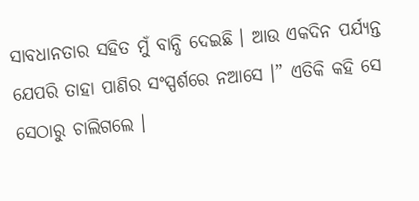ସାବଧାନତାର ସହିତ ମୁଁ ବାନ୍ଧି ଦେଇଛି । ଆଉ ଏକଦିନ ପର୍ଯ୍ୟନ୍ତ ଯେପରି ତାହା ପାଣିର ସଂସ୍ପର୍ଶରେ ନଆସେ ।” ଏତିକି କହି ସେ ସେଠାରୁ ଚାଲିଗଲେ ।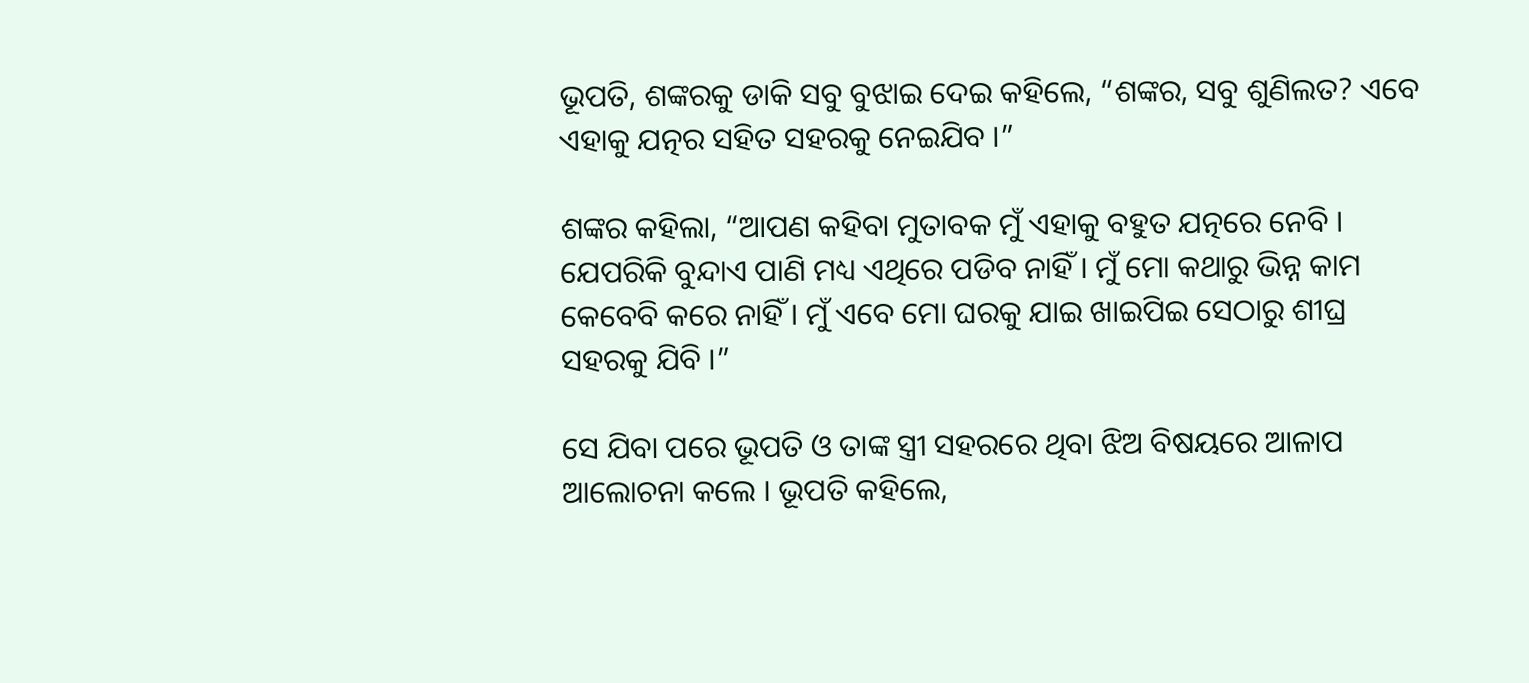ଭୂପତି, ଶଙ୍କରକୁ ଡାକି ସବୁ ବୁଝାଇ ଦେଇ କହିଲେ, “ଶଙ୍କର, ସବୁ ଶୁଣିଲତ? ଏବେ ଏହାକୁ ଯତ୍ନର ସହିତ ସହରକୁ ନେଇଯିବ ।”

ଶଙ୍କର କହିଲା, “ଆପଣ କହିବା ମୁତାବକ ମୁଁ ଏହାକୁ ବହୁତ ଯତ୍ନରେ ନେବି । ଯେପରିକି ବୁନ୍ଦାଏ ପାଣି ମଧ୍ୟ ଏଥିରେ ପଡିବ ନାହିଁ । ମୁଁ ମୋ କଥାରୁ ଭିନ୍ନ କାମ କେବେବି କରେ ନାହିଁ । ମୁଁ ଏବେ ମୋ ଘରକୁ ଯାଇ ଖାଇପିଇ ସେଠାରୁ ଶୀଘ୍ର ସହରକୁ ଯିବି ।”

ସେ ଯିବା ପରେ ଭୂପତି ଓ ତାଙ୍କ ସ୍ତ୍ରୀ ସହରରେ ଥିବା ଝିଅ ବିଷୟରେ ଆଳାପ ଆଲୋଚନା କଲେ । ଭୂପତି କହିଲେ,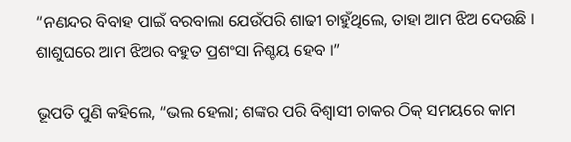“ନଣନ୍ଦର ବିବାହ ପାଇଁ ବରବାଲା ଯେଉଁପରି ଶାଢୀ ଚାହୁଁଥିଲେ, ତାହା ଆମ ଝିଅ ଦେଉଛି । ଶାଶୁଘରେ ଆମ ଝିଅର ବହୁତ ପ୍ରଶଂସା ନିଶ୍ଚୟ ହେବ ।”

ଭୂପତି ପୁଣି କହିଲେ, “ଭଲ ହେଲା; ଶଙ୍କର ପରି ବିଶ୍ୱାସୀ ଚାକର ଠିକ୍ ସମୟରେ କାମ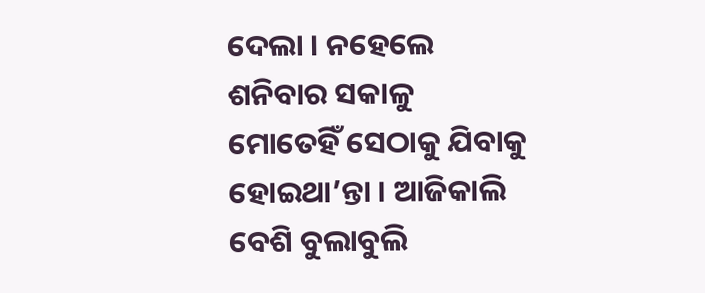ଦେଲା । ନହେଲେ ଶନିବାର ସକାଳୁ ମୋତେହିଁ ସେଠାକୁ ଯିବାକୁ ହୋଇଥା’ନ୍ତା । ଆଜିକାଲି ବେଶି ବୁଲାବୁଲି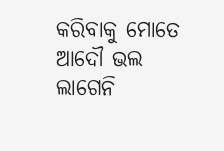କରିବାକୁ ମୋତେ ଆଦୌ ଭଲ ଲାଗେନି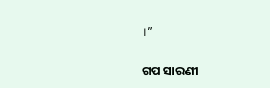।”


ଗପ ସାରଣୀ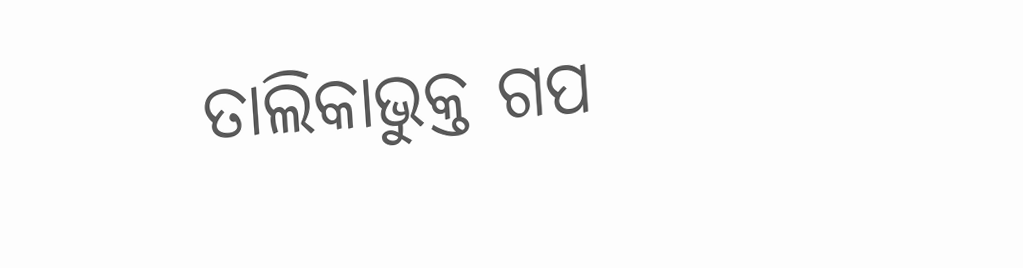ତାଲିକାଭୁକ୍ତ ଗପ